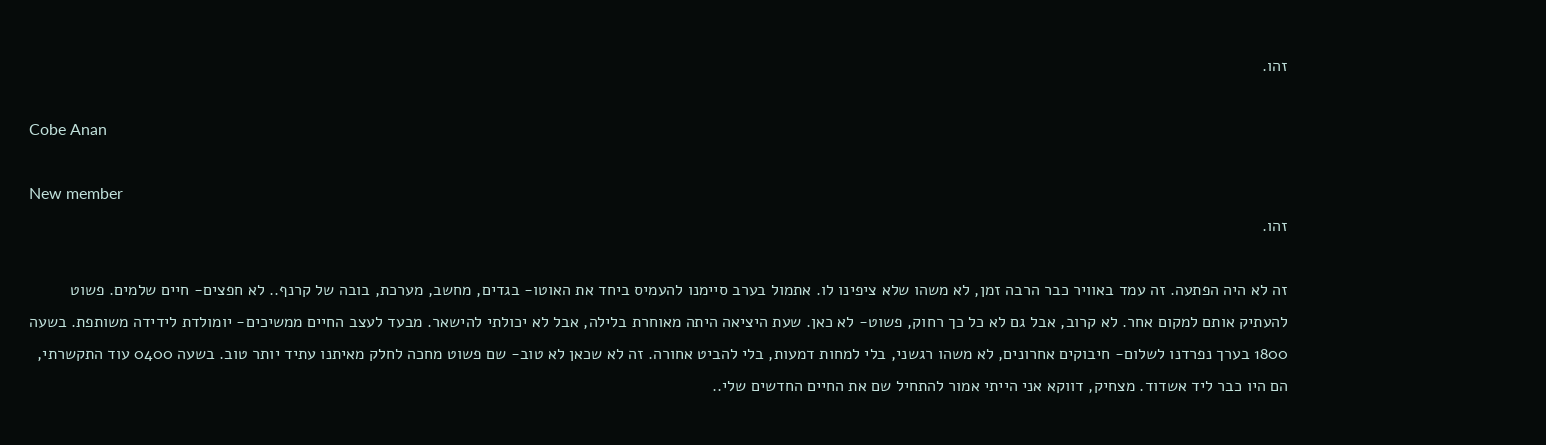זהו.

Cobe Anan

New member
זהו.

זה לא היה הפתעה. זה עמד באוויר כבר הרבה זמן, לא משהו שלא ציפינו לו. אתמול בערב סיימנו להעמיס ביחד את האוטו- בגדים, מחשב, מערכת, בובה של קרנף.. לא חפצים- חיים שלמים. פשוט להעתיק אותם למקום אחר. לא קרוב, אבל גם לא כל כך רחוק, פשוט- לא כאן. שעת היציאה היתה מאוחרת בלילה, אבל לא יכולתי להישאר. מבעד לעצב החיים ממשיכים- יומולדת לידידה משותפת. בשעה 1800 בערך נפרדנו לשלום- חיבוקים אחרונים, לא משהו רגשני, בלי למחות דמעות, בלי להביט אחורה. זה לא שכאן לא טוב- שם פשוט מחכה לחלק מאיתנו עתיד יותר טוב. בשעה 0400 עוד התקשרתי, הם היו כבר ליד אשדוד. מצחיק, דווקא אני הייתי אמור להתחיל שם את החיים החדשים שלי..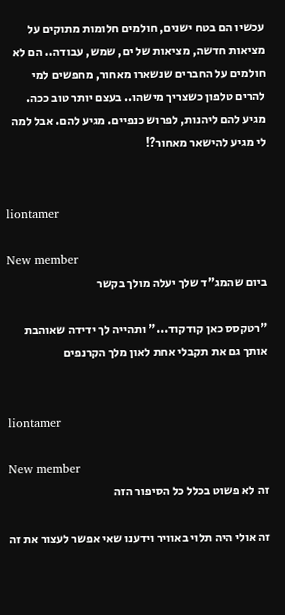עכשיו הם בטח ישנים, חולמים חלומות מתוקים על מציאות חדשה, מציאות של ים, שמש, עבודה.. הם לא חולמים על החברים שנשארו מאחור, מחפשים למי להרים טלפון כשצריך מישהו.. בעצם יותר טוב ככה. מגיע להם ליהנות, לפרוש כנפיים. מגיע להם. אבל למה לי מגיע להישאר מאחור?!


liontamer

New member
ביום שהמג"ד שלך יעלה מולך בקשר

"רטקסס כאן קודקוד..." ותהייה לך ידידה שאוהבת אותך גם את תקבלי אחת לאון מלך הקרנפים


liontamer

New member
זה לא פשוט בכלל כל הסיפור הזה

זה אולי היה תלוי באוויר וידענו שאי אפשר לעצור את זה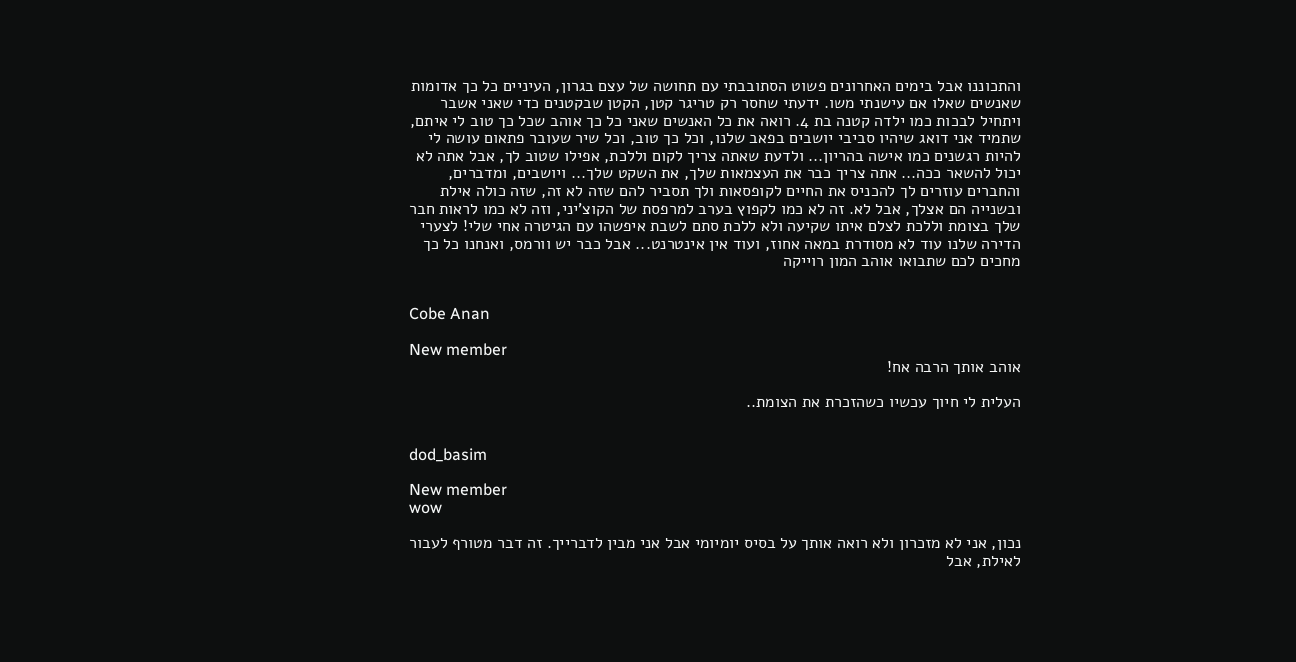והתכוננו אבל בימים האחרונים פשוט הסתובבתי עם תחושה של עצם בגרון, העיניים כל כך אדומות שאנשים שאלו אם עישנתי משו. ידעתי שחסר רק טריגר קטן, הקטן שבקטנים כדי שאני אשבר ויתחיל לבכות כמו ילדה קטנה בת 4. רואה את כל האנשים שאני כל כך אוהב שכל כך טוב לי איתם, שתמיד אני דואג שיהיו סביבי יושבים בפאב שלנו, וכל כך טוב, וכל שיר שעובר פתאום עושה לי להיות רגשנים כמו אישה בהריון... ולדעת שאתה צריך לקום וללכת, אפילו שטוב לך, אבל אתה לא יכול להשאר ככה... אתה צריך כבר את העצמאות שלך, את השקט שלך... ויושבים, ומדברים, והחברים עוזרים לך להכניס את החיים לקופסאות ולך תסביר להם שזה לא זה, שזה כולה אילת ובשנייה הם אצלך, אבל לא. זה לא כמו לקפוץ בערב למרפסת של הקוצ'יני, וזה לא כמו לראות חבר שלך בצומת וללכת לצלם איתו שקיעה ולא ללכת סתם לשבת איפשהו עם הגיטרה אחי שלי! לצערי הדירה שלנו עוד לא מסודרת במאה אחוז, ועוד אין אינטרנט... אבל כבר יש וורמס, ואנחנו כל כך מחכים לכם שתבואו אוהב המון רוייקה


Cobe Anan

New member
אוהב אותך הרבה אח!

העלית לי חיוך עכשיו כשהזכרת את הצומת..


dod_basim

New member
wow

נכון, אני לא מזכרון ולא רואה אותך על בסיס יומיומי אבל אני מבין לדברייך. זה דבר מטורף לעבור לאילת, אבל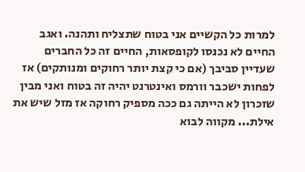למרות כל הקשיים אני בטוח שתצליח ותהנה. ואגב החיים לא נכנסו לקופסאות, החיים זה כל החברים שעדיין סביבך (אם כי קצת יותר רחוקים ומנותקים) אז לפחות ישכבר וורמס ואינטרנט יהיה זה בטוח ואני מבין שזכרון לא הייתה גם ככה מספיק רחוקה אז מזל שיש את אילת... מקווה לבוא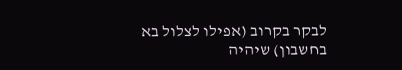לבקר בקרוב (אפילו לצלול בא בחשבון) שיהיה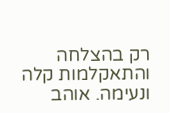רק בהצלחה והתאקלמות קלה ונעימה. אוהב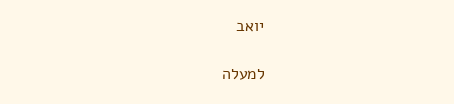יואב

למעלה